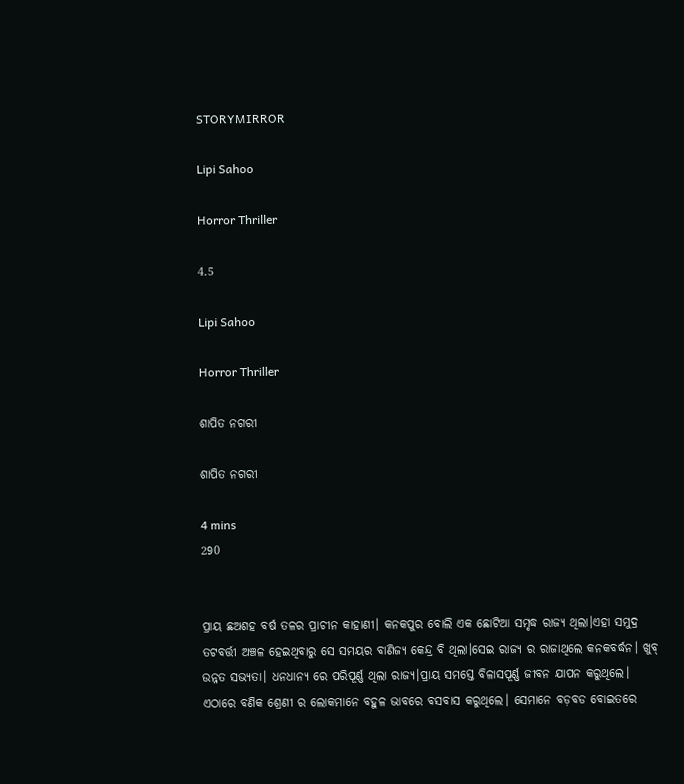STORYMIRROR

Lipi Sahoo

Horror Thriller

4.5

Lipi Sahoo

Horror Thriller

ଶାପିତ ନଗରୀ

ଶାପିତ ନଗରୀ

4 mins
290


ପ୍ରାୟ ଛଅଶହ ବର୍ଷ ତଳର ପ୍ରାଚୀନ କାହାଣୀ। କନକପୁର ବୋଲି ଏକ ଛୋଟିଆ ସମୃଦ୍ଧ ରାଜ୍ୟ ଥିଲା।ଏହା ସମୁଦ୍ର ତଟବର୍ତ୍ତୀ ଅଞ୍ଚଳ ହେଇଥିବାରୁ ସେ ସମୟର ବାଣିଜ୍ୟ କେନ୍ଦ୍ର ବି ଥିଲା।ସେଇ ରାଜ୍ୟ ର ରାଜାଥିଲେ କନକବର୍ଦ୍ଧନ। ଖୁବ୍ ଉନ୍ନତ ସଭ୍ୟତା। ଧନଧାନ୍ୟ ରେ ପରିପୂର୍ଣ୍ଣ ଥିଲା ରାଜ୍ୟ।ପ୍ରାୟ ସମସ୍ତେ ବିଳାସପୂର୍ଣ୍ଣ ଜୀବନ ଯାପନ କରୁଥିଲେ। ଏଠାରେ ବଣିକ ଶ୍ରେଣୀ ର ଲୋକମାନେ ବହୁଳ ଭାବରେ ବସବାସ କରୁଥିଲେ। ସେମାନେ ବଡ଼ବଡ ବୋଇତରେ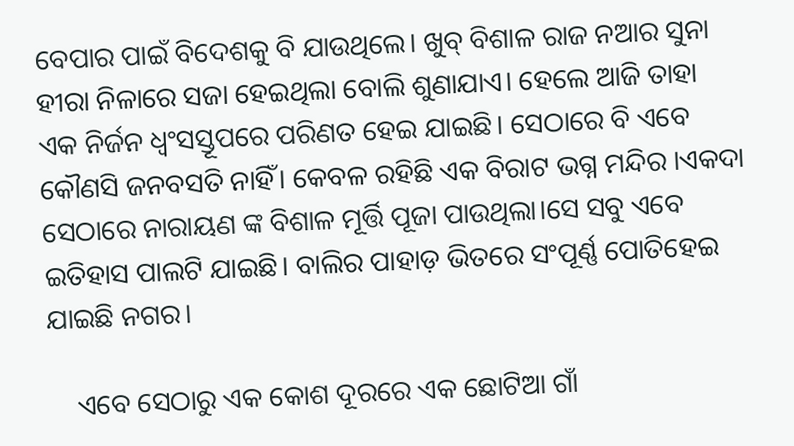ବେପାର ପାଇଁ ବିଦେଶକୁ ବି ଯାଉଥିଲେ। ଖୁବ୍ ବିଶାଳ ରାଜ ନଆର ସୁନା ହୀରା ନିଳାରେ ସଜା ହେଇଥିଲା ବୋଲି ଶୁଣାଯାଏ। ହେଲେ ଆଜି ତାହା ଏକ ନିର୍ଜନ ଧ୍ୱଂସସ୍ତୂପରେ ପରିଣତ ହେଇ ଯାଇଛି। ସେଠାରେ ବି ଏବେ କୌଣସି ଜନବସତି ନାହିଁ। କେବଳ ରହିଛି ଏକ ବିରାଟ ଭଗ୍ନ ମନ୍ଦିର ।ଏକଦା ସେଠାରେ ନାରାୟଣ ଙ୍କ ବିଶାଳ ମୂର୍ତ୍ତି ପୂଜା ପାଉଥିଲା।ସେ ସବୁ ଏବେ ଇତିହାସ ପାଲଟି ଯାଇଛି। ବାଲିର ପାହାଡ଼ ଭିତରେ ସଂପୂର୍ଣ୍ଣ ପୋତିହେଇ ଯାଇଛି ନଗର।

    ଏବେ ସେଠାରୁ ଏକ କୋଶ ଦୂରରେ ଏକ ଛୋଟିଆ ଗାଁ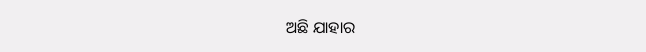ଅଛି ଯାହାର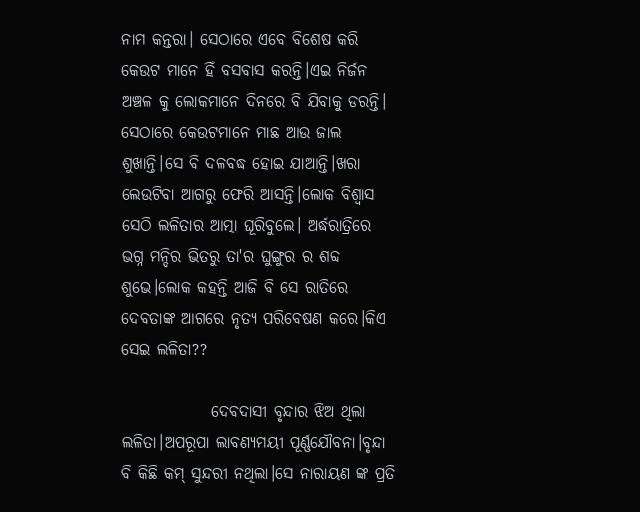ନାମ କନ୍ତରା। ସେଠାରେ ଏବେ ବିଶେଷ କରି କେଉଟ ମାନେ ହିଁ ବସବାସ କରନ୍ତି।ଏଇ ନିର୍ଜନ ଅଞ୍ଚଳ କୁ ଲୋକମାନେ ଦିନରେ ବି ଯିବାକୁ ଡରନ୍ତି। ସେଠାରେ କେଉଟମାନେ ମାଛ ଆଉ ଜାଲ ଶୁଖାନ୍ତି।ସେ ବି ଦଳବଦ୍ଧ ହୋଇ ଯାଆନ୍ତି।ଖରା ଲେଉଟିବା ଆଗରୁ ଫେରି ଆସନ୍ତି।ଲୋକ ବିଶ୍ୱାସ ସେଠି ଲଳିତାର ଆତ୍ମା ଘୂରିବୁଲେ। ଅର୍ଦ୍ଧରାତ୍ରିରେ ଭଗ୍ନ ମନ୍ଦିର ଭିତରୁ ତା'ର ଘୁଙ୍ଗୁର ର ଶବ୍ଦ ଶୁଭେ।ଲୋକ କହନ୍ତି ଆଜି ବି ସେ ରାତିରେ ଦେବତାଙ୍କ ଆଗରେ ନୃତ୍ୟ ପରିବେଷଣ କରେ।କିଏ ସେଇ ଲଳିତା??

              ଦେବଦାସୀ ବୃନ୍ଦାର ଝିଅ ଥିଲା ଲଳିତା।ଅପରୂପା ଲାବଣ୍ୟମୟୀ ପୂର୍ଣ୍ଣଯୌବନା।ବୃନ୍ଦା ବି କିଛି କମ୍ ସୁନ୍ଦରୀ ନଥିଲା।ସେ ନାରାୟଣ ଙ୍କ ପ୍ରତି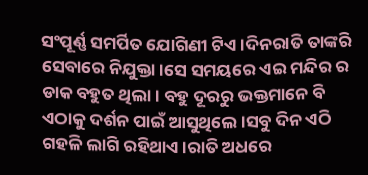ସଂପୂର୍ଣ୍ଣ ସମର୍ପିତ ଯୋଗିଣୀ ଟିଏ।ଦିନରାତି ତାଙ୍କରି ସେବାରେ ନିଯୁକ୍ତା।ସେ ସମୟରେ ଏଇ ମନ୍ଦିର ର ଡାକ ବହୁତ ଥିଲା। ବହୁ ଦୂରରୁ ଭକ୍ତମାନେ ବି ଏଠାକୁ ଦର୍ଶନ ପାଇଁ ଆସୁଥିଲେ।ସବୁ ଦିନ ଏଠି ଗହଳି ଲାଗି ରହିଥାଏ।ରାତି ଅଧରେ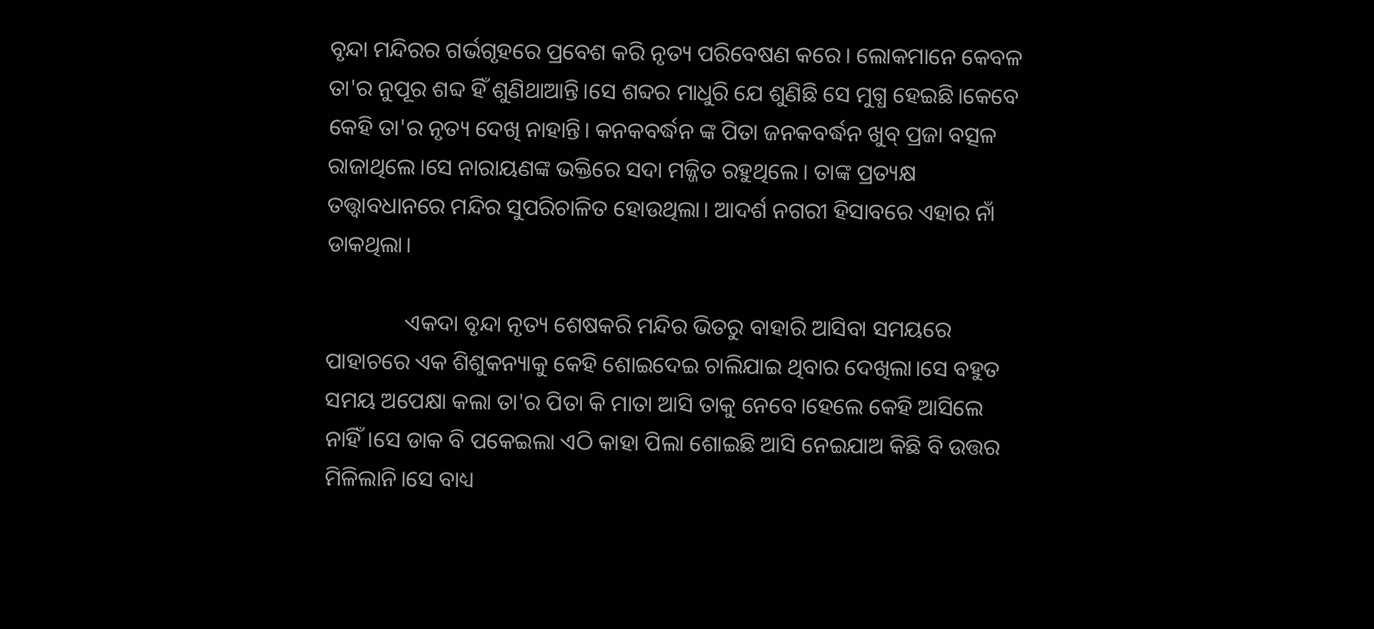ବୃନ୍ଦା ମନ୍ଦିରର ଗର୍ଭଗୃହରେ ପ୍ରବେଶ କରି ନୃତ୍ୟ ପରିବେଷଣ କରେ। ଲୋକମାନେ କେବଳ ତା'ର ନୁପୂର ଶବ୍ଦ ହିଁ ଶୁଣିଥାଆନ୍ତି।ସେ ଶବ୍ଦର ମାଧୁରି ଯେ ଶୁଣିଛି ସେ ମୁଗ୍ଧ ହେଇଛି।କେବେ କେହି ତା'ର ନୃତ୍ୟ ଦେଖି ନାହାନ୍ତି। କନକବର୍ଦ୍ଧନ ଙ୍କ ପିତା ଜନକବର୍ଦ୍ଧନ ଖୁବ୍ ପ୍ରଜା ବତ୍ସଳ ରାଜାଥିଲେ।ସେ ନାରାୟଣଙ୍କ ଭକ୍ତିରେ ସଦା ମଜ୍ଜିତ ରହୁଥିଲେ। ତାଙ୍କ ପ୍ରତ୍ୟକ୍ଷ ତତ୍ତ୍ୱାବଧାନରେ ମନ୍ଦିର ସୁପରିଚାଳିତ ହୋଉଥିଲା। ଆଦର୍ଶ ନଗରୀ ହିସାବରେ ଏହାର ନାଁ ଡାକଥିଲା।

              ଏକଦା ବୃନ୍ଦା ନୃତ୍ୟ ଶେଷକରି ମନ୍ଦିର ଭିତରୁ ବାହାରି ଆସିବା ସମୟରେ ପାହାଚରେ ଏକ ଶିଶୁକନ୍ୟାକୁ କେହି ଶୋଇଦେଇ ଚାଲିଯାଇ ଥିବାର ଦେଖିଲା।ସେ ବହୁତ ସମୟ ଅପେକ୍ଷା କଲା ତା'ର ପିତା କି ମାତା ଆସି ତାକୁ ନେବେ।ହେଲେ କେହି ଆସିଲେ ନାହିଁ।ସେ ଡାକ ବି ପକେଇଲା ଏଠି କାହା ପିଲା ଶୋଇଛି ଆସି ନେଇଯାଅ କିଛି ବି ଉତ୍ତର ମିଳିଲାନି।ସେ ବାଧ୍ୟ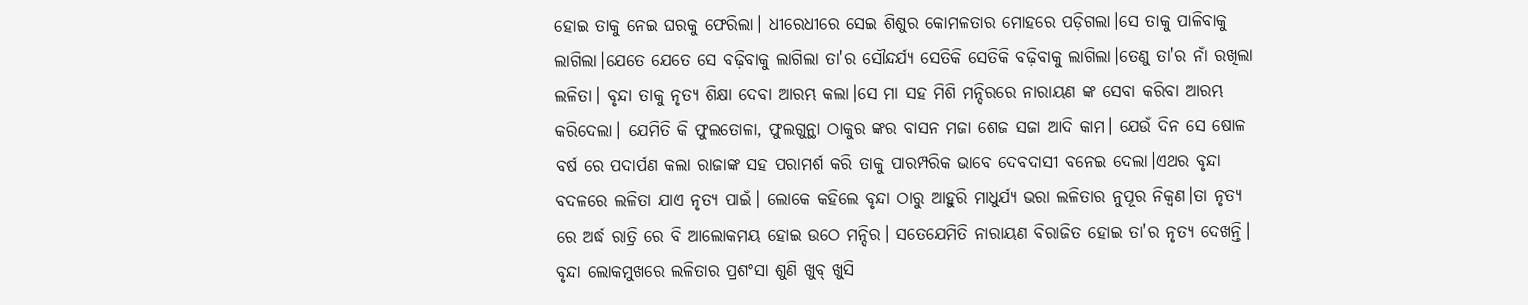ହୋଇ ତାକୁ ନେଇ ଘରକୁ ଫେରିଲା। ଧୀରେଧୀରେ ସେଇ ଶିଶୁର କୋମଳତାର ମୋହରେ ପଡ଼ିଗଲା।ସେ ତାକୁ ପାଳିବାକୁ ଲାଗିଲା।ଯେତେ ଯେତେ ସେ ବଢ଼ିବାକୁ ଲାଗିଲା ତା'ର ସୌନ୍ଦର୍ଯ୍ୟ ସେତିକି ସେତିକି ବଢ଼ିବାକୁ ଲାଗିଲା।ତେଣୁ ତା'ର ନାଁ ରଖିଲା ଲଳିତା। ବୃନ୍ଦା ତାକୁ ନୃତ୍ୟ ଶିକ୍ଷା ଦେବା ଆରମ୍ଭ କଲା।ସେ ମା ସହ ମିଶି ମନ୍ଦିରରେ ନାରାୟଣ ଙ୍କ ସେବା କରିବା ଆରମ୍ଭ କରିଦେଲା। ଯେମିତି କି ଫୁଲତୋଳା, ଫୁଲଗୁନ୍ଥା ଠାକୁର ଙ୍କର ବାସନ ମଜା ଶେଜ ସଜା ଆଦି କାମ। ଯେଉଁ ଦିନ ସେ ଷୋଳ ବର୍ଷ ରେ ପଦାର୍ପଣ କଲା ରାଜାଙ୍କ ସହ ପରାମର୍ଶ କରି ତାକୁ ପାରମ୍ପରିକ ଭାବେ ଦେବଦାସୀ ବନେଇ ଦେଲା।ଏଥର ବୃନ୍ଦା ବଦଳରେ ଲଳିତା ଯାଏ ନୃତ୍ୟ ପାଇଁ। ଲୋକେ କହିଲେ ବୃନ୍ଦା ଠାରୁ ଆହୁରି ମାଧୁର୍ଯ୍ୟ ଭରା ଲଳିତାର ନୁପୂର ନିକ୍ୱଣ।ତା ନୃତ୍ୟ ରେ ଅର୍ଦ୍ଧ ରାତ୍ରି ରେ ବି ଆଲୋକମୟ ହୋଇ ଉଠେ ମନ୍ଦିର। ସତେଯେମିତି ନାରାୟଣ ବିରାଜିତ ହୋଇ ତା'ର ନୃତ୍ୟ ଦେଖନ୍ତି। ବୃନ୍ଦା ଲୋକମୁଖରେ ଲଳିତାର ପ୍ରଶଂସା ଶୁଣି ଖୁବ୍ ଖୁସି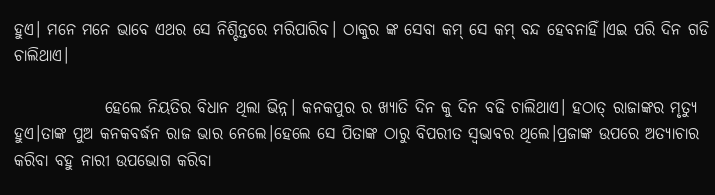ହୁଏ। ମନେ ମନେ ଭାବେ ଏଥର ସେ ନିଶ୍ଚିନ୍ତରେ ମରିପାରିବ। ଠାକୁର ଙ୍କ ସେବା କମ୍ ସେ କମ୍ ବନ୍ଦ ହେବନାହିଁ।ଏଇ ପରି ଦିନ ଗଡି ଚାଲିଥାଏ।

              ହେଲେ ନିୟତିର ବିଧାନ ଥିଲା ଭିନ୍ନ। କନକପୁର ର ଖ୍ୟାତି ଦିନ କୁ ଦିନ ବଢି ଚାଲିଥାଏ। ହଠାତ୍ ରାଜାଙ୍କର ମୃତ୍ୟୁ ହୁଏ।ତାଙ୍କ ପୁଅ କନକବର୍ଦ୍ଧନ ରାଜ ଭାର ନେଲେ।ହେଲେ ସେ ପିତାଙ୍କ ଠାରୁ ବିପରୀତ ସ୍ୱଭାବର ଥିଲେ।ପ୍ରଜାଙ୍କ ଉପରେ ଅତ୍ୟାଚାର କରିବା ବହୁ ନାରୀ ଉପଭୋଗ କରିବା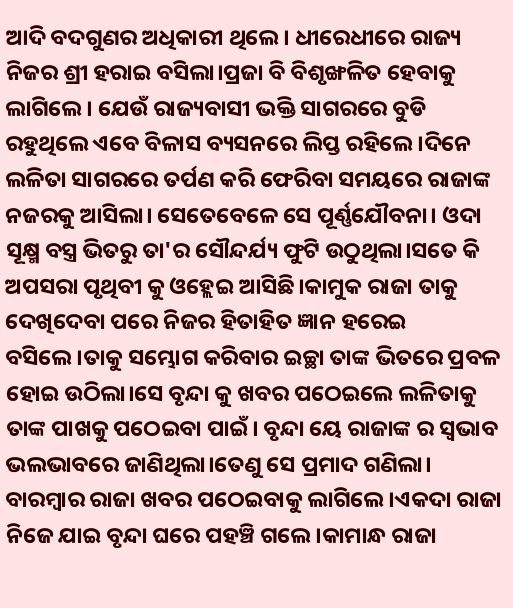ଆଦି ବଦଗୁଣର ଅଧିକାରୀ ଥିଲେ। ଧୀରେଧୀରେ ରାଜ୍ୟ ନିଜର ଶ୍ରୀ ହରାଇ ବସିଲା।ପ୍ରଜା ବି ବିଶୃଙ୍ଖଳିତ ହେବାକୁ ଲାଗିଲେ। ଯେଉଁ ରାଜ୍ୟବାସୀ ଭକ୍ତି ସାଗରରେ ବୁଡି ରହୁଥିଲେ ଏବେ ବିଳାସ ବ୍ୟସନରେ ଲିପ୍ତ ରହିଲେ।ଦିନେ ଲଳିତା ସାଗରରେ ତର୍ପଣ କରି ଫେରିବା ସମୟରେ ରାଜାଙ୍କ ନଜରକୁ ଆସିଲା। ସେତେବେଳେ ସେ ପୂର୍ଣ୍ଣଯୌବନା। ଓଦା ସୂକ୍ଷ୍ମ ବସ୍ତ୍ର ଭିତରୁ ତା'ର ସୌନ୍ଦର୍ଯ୍ୟ ଫୁଟି ଉଠୁଥିଲା।ସତେ କି ଅପସରା ପୃଥିବୀ କୁ ଓହ୍ଲେଇ ଆସିଛି।କାମୁକ ରାଜା ତାକୁ ଦେଖିଦେବା ପରେ ନିଜର ହିତାହିତ ଜ୍ଞାନ ହରେଇ ବସିଲେ।ତାକୁ ସମ୍ଭୋଗ କରିବାର ଇଚ୍ଛା ତାଙ୍କ ଭିତରେ ପ୍ରବଳ ହୋଇ ଉଠିଲା।ସେ ବୃନ୍ଦା କୁ ଖବର ପଠେଇଲେ ଲଳିତାକୁ ତାଙ୍କ ପାଖକୁ ପଠେଇବା ପାଇଁ। ବୃନ୍ଦା ୟେ ରାଜାଙ୍କ ର ସ୍ୱଭାବ ଭଲଭାବରେ ଜାଣିଥିଲା।ତେଣୁ ସେ ପ୍ରମାଦ ଗଣିଲା। ବାରମ୍ବାର ରାଜା ଖବର ପଠେଇବାକୁ ଲାଗିଲେ।ଏକଦା ରାଜା ନିଜେ ଯାଇ ବୃନ୍ଦା ଘରେ ପହଞ୍ଚି ଗଲେ।କାମାନ୍ଧ ରାଜା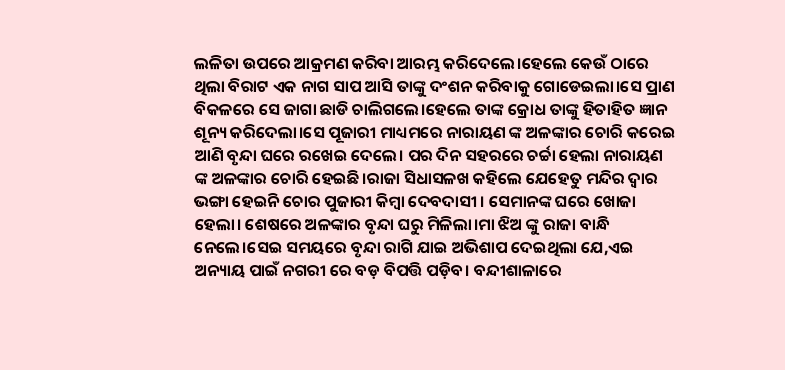ଲଳିତା ଉପରେ ଆକ୍ରମଣ କରିବା ଆରମ୍ଭ କରିଦେଲେ।ହେଲେ କେଉଁ ଠାରେ ଥିଲା ବିରାଟ ଏକ ନାଗ ସାପ ଆସି ତାଙ୍କୁ ଦଂଶନ କରିବାକୁ ଗୋଡେଇଲା।ସେ ପ୍ରାଣ ବିକଳରେ ସେ ଜାଗା ଛାଡି ଚାଲିଗଲେ।ହେଲେ ତାଙ୍କ କ୍ରୋଧ ତାଙ୍କୁ ହିତାହିତ ଜ୍ଞାନ ଶୂନ୍ୟ କରିଦେଲା।ସେ ପୂଜାରୀ ମାଧ୍ୟମରେ ନାରାୟଣ ଙ୍କ ଅଳଙ୍କାର ଚୋରି କରେଇ ଆଣି ବୃନ୍ଦା ଘରେ ରଖେଇ ଦେଲେ। ପର ଦିନ ସହରରେ ଚର୍ଚ୍ଚା ହେଲା ନାରାୟଣ ଙ୍କ ଅଳଙ୍କାର ଚୋରି ହେଇଛି।ରାଜା ସିଧାସଳଖ କହିଲେ ଯେହେତୁ ମନ୍ଦିର ଦ୍ୱାର ଭଙ୍ଗା ହେଇନି ଚୋର ପୁଜାରୀ କିମ୍ବା ଦେବଦାସୀ । ସେମାନଙ୍କ ଘରେ ଖୋଜା ହେଲା। ଶେଷରେ ଅଳଙ୍କାର ବୃନ୍ଦା ଘରୁ ମିଳିଲା।ମା ଝିଅ ଙ୍କୁ ରାଜା ବାନ୍ଧି ନେଲେ।ସେଇ ସମୟରେ ବୃନ୍ଦା ରାଗି ଯାଇ ଅଭିଶାପ ଦେଇଥିଲା ଯେ,ଏଇ ଅନ୍ୟାୟ ପାଇଁ ନଗରୀ ରେ ବଡ଼ ବିପତ୍ତି ପଡ଼ିବ। ବନ୍ଦୀଶାଳାରେ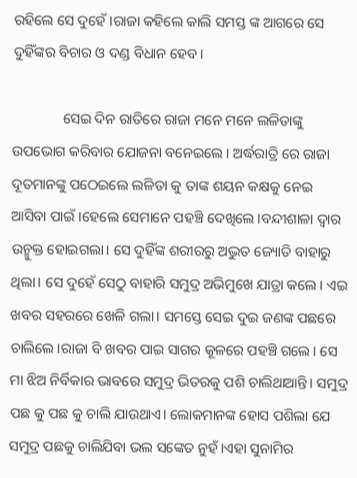ରହିଲେ ସେ ଦୁହେଁ।ରାଜା କହିଲେ କାଲି ସମସ୍ତ ଙ୍କ ଆଗରେ ସେ ଦୁହିଁଙ୍କର ବିଚାର ଓ ଦଣ୍ଡ ବିଧାନ ହେବ।

              ସେଇ ଦିନ ରାତିରେ ରାଜା ମନେ ମନେ ଲଳିତାଙ୍କୁ ଉପଭୋଗ କରିବାର ଯୋଜନା ବନେଇଲେ। ଅର୍ଦ୍ଧରାତ୍ରି ରେ ରାଜା ଦୂତମାନଙ୍କୁ ପଠେଇଲେ ଲଳିତା କୁ ତାଙ୍କ ଶୟନ କକ୍ଷକୁ ନେଇ ଆସିବା ପାଇଁ।ହେଲେ ସେମାନେ ପହଞ୍ଚି ଦେଖିଲେ।ବନ୍ଦୀଶାଳା ଦ୍ୱାର ଉନ୍ମୁକ୍ତ ହୋଇଗଲା। ସେ ଦୁହିଁଙ୍କ ଶରୀରରୁ ଅଦ୍ଭୁତ ଜ୍ୟୋତି ବାହାରୁ ଥିଲା। ସେ ଦୁହେଁ ସେଠୁ ବାହାରି ସମୁଦ୍ର ଅଭିମୁଖେ ଯାତ୍ରା କଲେ। ଏଇ ଖବର ସହରରେ ଖେଳି ଗଲା। ସମସ୍ତେ ସେଇ ଦୁଇ ଜଣଙ୍କ ପଛରେ ଚାଲିଲେ।ରାଜା ବି ଖବର ପାଇ ସାଗର କୂଳରେ ପହଞ୍ଚି ଗଲେ। ସେ ମା ଝିଅ ନିର୍ବିକାର ଭାବରେ ସମୁଦ୍ର ଭିତରକୁ ପଶି ଚାଲିଥାଆନ୍ତି। ସମୁଦ୍ର ପଛ କୁ ପଛ କୁ ଚାଲି ଯାଉଥାଏ। ଲୋକମାନଙ୍କ ହୋସ ପଶିଲା ଯେ ସମୁଦ୍ର ପଛକୁ ଚାଲିଯିବା ଭଲ ସଙ୍କେତ ନୁହଁ।ଏହା ସୁନାମିର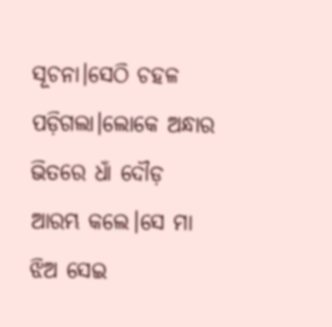ସୂଚନା।ସେଠି ଚହଳ ପଡ଼ିଗଲା।ଲୋକେ ଅନ୍ଧାର ଭିତରେ ଧାଁ ଦୌଡ଼ ଆରମ୍ଭ କଲେ।ସେ ମା ଝିଅ ସେଇ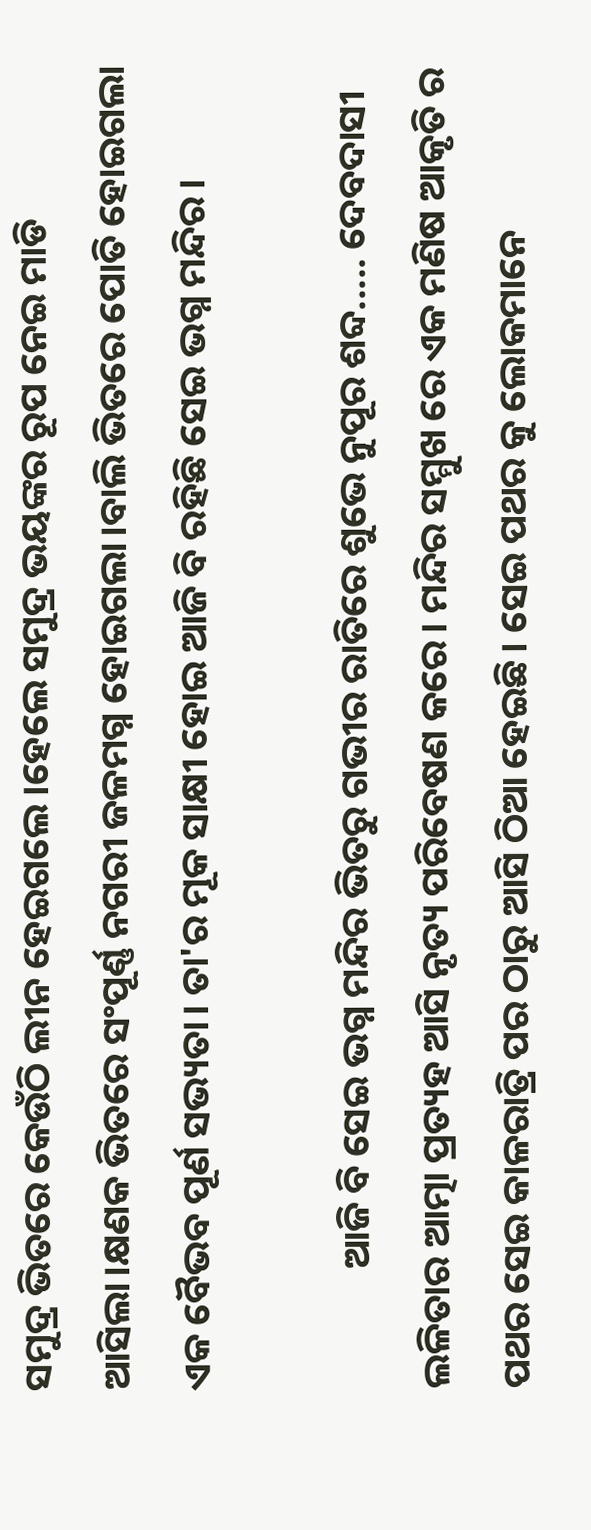ସମୁଦ୍ର ଭିତରେ କେଉଁଠି ଲୀନ ହେଇଗଲେ।ହେଲେ ସମୁଦ୍ର ଭୟଙ୍କର ରୂପ ନେଇ ମାଡି ଆସିଲା।କ୍ଷଣକ ଭିତରେ ସଂପୂର୍ଣ୍ଣ ନଗରୀ ଜଳମଗ୍ନ ହୋଇଗଲା।ବାଲି ଭିତରେ ପୋତି ହୋଇଗଲା ଏକ ବୈଭବ ପୂର୍ଣ ସଭ୍ୟତା। ତା'ର ମୂକ ସାକ୍ଷୀ ହୋଇ ଆଜି ବି ରହିଛି ସେଇ ଭଗ୍ନ ମନ୍ଦିର।

              ଆଜି ବି ସେଇ ଭଗ୍ନ ମନ୍ଦିର ଭିତରୁ ଗଭୀର ରାତିରେ ଶୁଭେ ନୁପୂର ଶବ୍ଦ..... ଦେବଦାସୀ ଲଳିତାର ଆତ୍ମା ପ୍ରତ୍ୟହ ଆସି ନୃତ୍ୟ ପରିବେଷଣ କରେ। ମନ୍ଦିର ସମ୍ମୁଖ ରେ ଏକ ମଣିଷ ଆକୃତି ର ପଥର ସେଇ କାଳରାତ୍ରି ପର ଠାରୁ ଆସି ଠିଆ ହେଇଛି। ସେଇ ପଥର କୁ ଲୋକମାନେ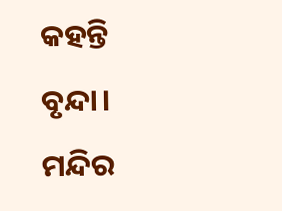କହନ୍ତି ବୃନ୍ଦା। ମନ୍ଦିର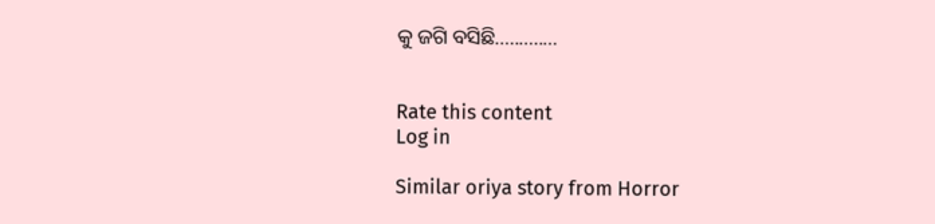କୁ ଜଗି ବସିଛି.............


Rate this content
Log in

Similar oriya story from Horror